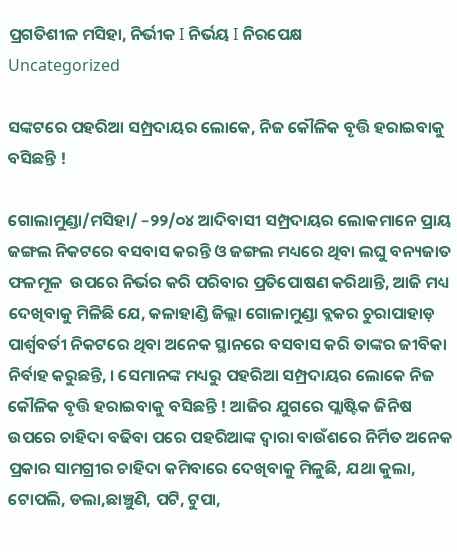ପ୍ରଗତିଶୀଳ ମସିହା, ନିର୍ଭୀକ I ନିର୍ଭୟ I ନିରପେକ୍ଷ
Uncategorized

ସଙ୍କଟରେ ପହରିଆ ସମ୍ପ୍ରଦାୟର ଲୋକେ, ନିଜ କୌଳିକ ବୃତ୍ତି ହରାଇବାକୁ ବସିଛନ୍ତି !

ଗୋଲାମୁଣ୍ଡା/ମସିହା/ –୨୨/୦୪ ଆଦିବାସୀ ସମ୍ପ୍ରଦାୟର ଲୋକମାନେ ପ୍ରାୟ ଜଙ୍ଗଲ ନିକଟରେ ବସବାସ କରନ୍ତି ଓ ଜଙ୍ଗଲ ମଧ୍ୟରେ ଥିବା ଲଘୁ ବନ୍ୟଜାତ ଫଳମୂଳ  ଉପରେ ନିର୍ଭର କରି ପରିବାର ପ୍ରତିପୋଷଣ କରିଥାନ୍ତି, ଆଜି ମଧ୍ୟ ଦେଖିବାକୁ ମିଳିଛି ଯେ, କଳାହାଣ୍ଡି ଜିଲ୍ଲା ଗୋଳାମୁଣ୍ଡା ବ୍ଲକର ଚୁରାପାହାଡ଼ ପାର୍ଶ୍ୱବର୍ତୀ ନିକଟରେ ଥିବା ଅନେକ ସ୍ଥାନରେ ବସବାସ କରି ତାଙ୍କର ଜୀବିକା ନିର୍ବାହ କରୁଛନ୍ତି, । ସେମାନଙ୍କ ମଧ୍ୟରୁ ପହରିଆ ସମ୍ପ୍ରଦାୟର ଲୋକେ ନିଜ କୌଳିକ ବୃତ୍ତି ହରାଇବାକୁ ବସିଛନ୍ତି ! ଆଜିର ଯୁଗରେ ପ୍ଲାଷ୍ଟିକ ଜିନିଷ ଉପରେ ଚାହିଦା ବଢିବା ପରେ ପହରିଆଙ୍କ ଦ୍ୱାରା ବାଉଁଶରେ ନିର୍ମିତ ଅନେକ ପ୍ରକାର ସାମଗ୍ରୀର ଚାହିଦା କମିବାରେ ଦେଖିବାକୁ ମିଳୁଛି, ଯଥା କୁଲା, ଟୋପଲି, ଡଲା,ଛାଞ୍ଚୁଣି, ପଟି, ଟୁପା,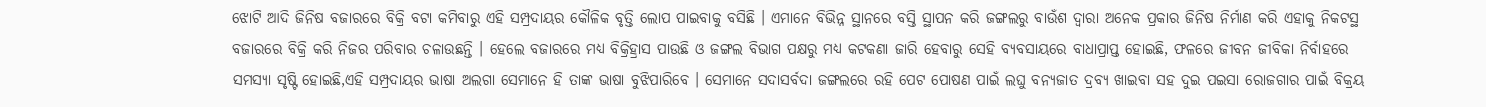ଝୋଟି ଆଦି ଜିନିଷ ବଜାରରେ ବିକ୍ରି ବଟା କମିବାରୁ ଏହି ସମ୍ପ୍ରଦାୟର କୌଳିକ ବୃତ୍ତି ଲୋପ ପାଇବାକୁ ବସିଛି । ଏମାନେ ବିଭିନ୍ନ ସ୍ଥାନରେ ବସ୍ତି ସ୍ଥାପନ କରି ଜଙ୍ଗଲରୁ ବାଉଁଶ ଦ୍ବାରା ଅନେକ ପ୍ରକାର ଜିନିଷ ନିର୍ମାଣ କରି ଏହାକୁ ନିକଟସ୍ଥ ବଜାରରେ ବିକ୍ରି କରି ନିଜର ପରିବାର ଚଳାଉଛନ୍ତି । ହେଲେ ବଜାରରେ ମଧ୍ୟ ବିକ୍ରିହ୍ରାସ ପାଉଛି ଓ ଜଙ୍ଗଲ ବିଭାଗ ପକ୍ଷରୁ ମଧ୍ୟ କଟକଣା ଜାରି ହେବାରୁ ସେହି ବ୍ୟବସାୟରେ ବାଧାପ୍ରାପ୍ତ ହୋଇଛି, ଫଳରେ ଜୀବନ ଜୀବିକା ନିର୍ବାହରେ ସମସ୍ୟା ସୃଷ୍ଟି ହୋଇଛି,ଏହି ସମ୍ପ୍ରଦାୟର ଭାଷା ଅଲଗା ସେମାନେ ହି ତାଙ୍କ ଭାଷା ବୁଝିପାରିବେ । ସେମାନେ ସଦାସର୍ବଦା ଜଙ୍ଗଲରେ ରହି ପେଟ ପୋଷଣ ପାଇଁ ଲଘୁ ବନ୍ୟଜାତ ଦ୍ରବ୍ୟ ଖାଇବା ସହ ଦୁଇ ପଇସା ରୋଜଗାର ପାଇଁ ବିକ୍ରୟ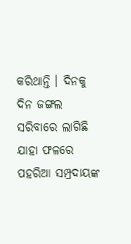କରିଥାନ୍ତି । ଦିନକୁ ଦିନ ଜଙ୍ଗଲ ସରିବାରେ ଲାଗିଛି ଯାହା ଫଳରେ ପହରିଆ ସମ୍ପ୍ରଦାୟଙ୍କ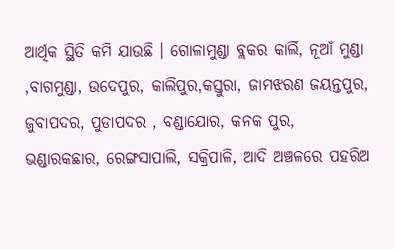ଆର୍ଥିକ ସ୍ଥିତି କମି ଯାଉଛି । ଗୋଳାମୁଣ୍ଡା ବ୍ଲକର କାର୍ଲି, ନୂଆଁ ମୁଣ୍ଡା ,ବାଗମୁଣ୍ଡା, ଉଦେପୁର, କାଲିପୁର,କସ୍ତୁରା, ଜାମଝରଣ ଜୟନ୍ତପୁର, ଜୁବାପଦର, ପୁଡାପଦର , ବଣ୍ଡାଯୋର, କନକ ପୁର, ଭଣ୍ଡାରକଛାର, ରେଙ୍ଗସାପାଲି, ସକ୍ରିପାଳି, ଆଦି ଅଞ୍ଚଳରେ ପହରିଅ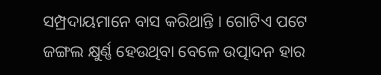ସମ୍ପ୍ରଦାୟମାନେ ବାସ କରିଥାନ୍ତି । ଗୋଟିଏ ପଟେ ଜଙ୍ଗଲ କ୍ଷୁର୍ଣ୍ଣ ହେଉଥିବା ବେଳେ ଉତ୍ପାଦନ ହାର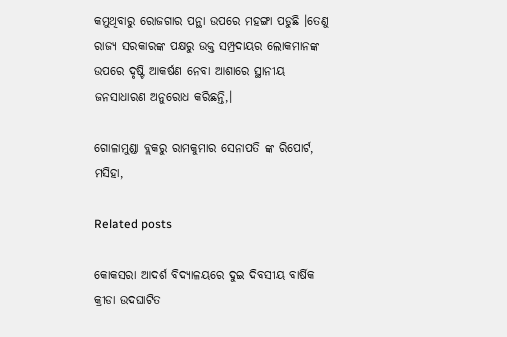କମୁଥିବାରୁ ରୋଜଗାର ପନ୍ଥା ଉପରେ ମହଙ୍ଗା ପଡୁଛି ।ତେଣୁ ରାଜ୍ୟ ସରକାରଙ୍କ ପକ୍ଷରୁ ଉକ୍ତ ସମ୍ପ୍ରଦାୟର ଲୋକମାନଙ୍କ ଉପରେ ଦୃଷ୍ଟି ଆକର୍ଷଣ ନେବା ଆଶାରେ ସ୍ଥାନୀୟ ଜନସାଧାରଣ ଅନୁରୋଧ କରିଛନ୍ତି,।

ଗୋଳାମୁଣ୍ଡା ବ୍ଲକରୁ ରାମକୁମାର ସେନାପତି ଙ୍କ ରିପୋର୍ଟ, ମସିହା,

Related posts

କୋକସରା ଆଦର୍ଶ ବିଦ୍ୟାଳୟରେ ଦୁଇ ଦିବସୀୟ ବାର୍ଷିକ କ୍ରୀଡା ଉଦଘାଟିତ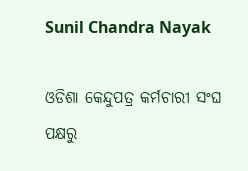Sunil Chandra Nayak

ଓଡିଶା କେନ୍ଦୁପତ୍ର କର୍ମଚାରୀ ସଂଘ  ପକ୍ଷରୁ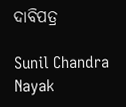ଦାବିପତ୍ର

Sunil Chandra Nayak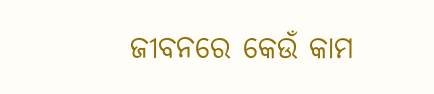ଜୀବନରେ କେଉଁ କାମ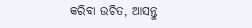କରିବା ଉଚିତ, ଆସନ୍ତୁ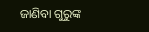ଜାଣିବା ଗୁରୁଙ୍କ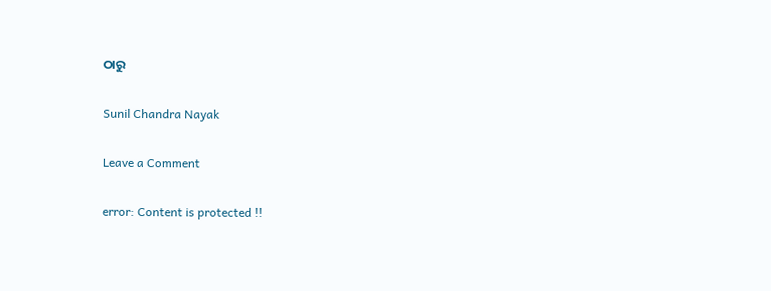ଠାରୁ

Sunil Chandra Nayak

Leave a Comment

error: Content is protected !!